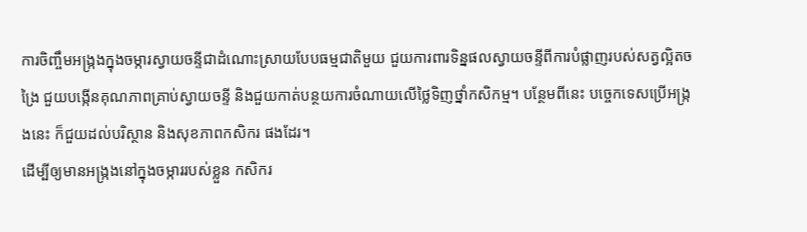ការចិញ្ចឹមអង្ក្រងក្នុងចម្ការស្វាយចន្ទីជាដំណោះស្រាយបែបធម្មជាតិមួយ ជួយការពារទិន្នផលស្វាយចន្ទីពីការបំផ្លាញរបស់សត្វល្អិតចង្រៃ ជួយបង្កើនគុណភាពគ្រាប់ស្វាយចន្ទី និងជួយកាត់បន្ថយការចំណាយលើថ្លៃទិញថ្នាំកសិកម្ម។ បន្ថែមពីនេះ បច្ចេកទេសប្រើអង្ក្រងនេះ ក៏ជួយដល់បរិស្ថាន និងសុខភាពកសិករ ផងដែរ។
ដើម្បីឲ្យមានអង្ក្រងនៅក្នុងចម្ការរបស់ខ្លួន កសិករ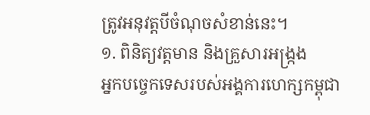ត្រូវអនុវត្តបីចំណុចសំខាន់នេះ។
១. ពិនិត្យវត្តមាន និងគ្រួសារអង្ក្រង
អ្នកបច្ចេកទេសរបស់អង្គការហេក្សកម្ពុជា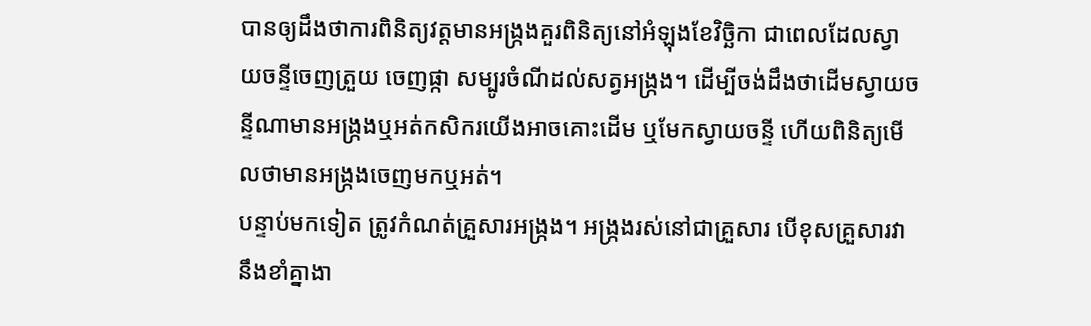បានឲ្យដឹងថាការពិនិត្យវត្តមានអង្ក្រងគួរពិនិត្យនៅអំឡុងខែវិច្ឆិកា ជាពេលដែលស្វាយចន្ទីចេញត្រួយ ចេញផ្កា សម្បូរចំណីដល់សត្វអង្ក្រង។ ដើម្បីចង់ដឹងថាដើមស្វាយចន្ទីណាមានអង្ក្រងឬអត់កសិករយើងអាចគោះដើម ឬមែកស្វាយចន្ទី ហើយពិនិត្យមើលថាមានអង្ក្រងចេញមកឬអត់។
បន្ទាប់មកទៀត ត្រូវកំណត់គ្រួសារអង្ក្រង។ អង្ក្រងរស់នៅជាគ្រួសារ បើខុសគ្រួសារវានឹងខាំគ្នាងា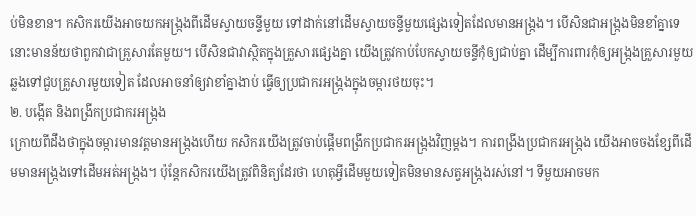ប់មិនខាន។ កសិករយើងអាចយកអង្ក្រងពីដើមស្វាយចន្ទីមួយ ទៅដាក់នៅដើមស្វាយចន្ទីមួយផ្សេងទៀតដែលមានអង្ក្រង។ បើសិនជាអង្ក្រងមិនខាំគ្នាទេ នោះមានន័យថាពួកវាជាគ្រួសារតែមួយ។ បើសិនជាវាស្ថិតក្នុងគ្រួសារផ្សេងគ្នា យើងត្រូវកាប់បែកស្វាយចន្ទីកុំឲ្យជាប់គ្នា ដើម្បីការពារកុំឲ្យអង្ក្រងគ្រួសារមួយឆ្លងទៅជួបគ្រួសារមួយទៀត ដែលអាចនាំឲ្យវាខាំគ្នាងាប់ ធ្វើឲ្យប្រជាករអង្ក្រងក្នុងចម្ការថយចុះ។
២. បង្កើត និងពង្រីកប្រជាករអង្ក្រង
ក្រោយពីដឹងថាក្នុងចម្ការមានវត្តមានអង្ក្រងហើយ កសិករយើងត្រូវចាប់ផ្ដើមពង្រីកប្រជាករអង្ក្រងវិញម្ដង។ ការពង្រីងប្រជាករអង្ក្រង យើងអាចចងខ្សែពីដើមមានអង្ក្រងទៅដើមអត់អង្ក្រង។ ប៉ុន្តែកសិករយើងត្រូវពិនិត្យដែរថា ហេតុអ្វីដើមមួយទៀតមិនមានសត្វអង្ក្រងរស់នៅ។ ទីមួយអាចមក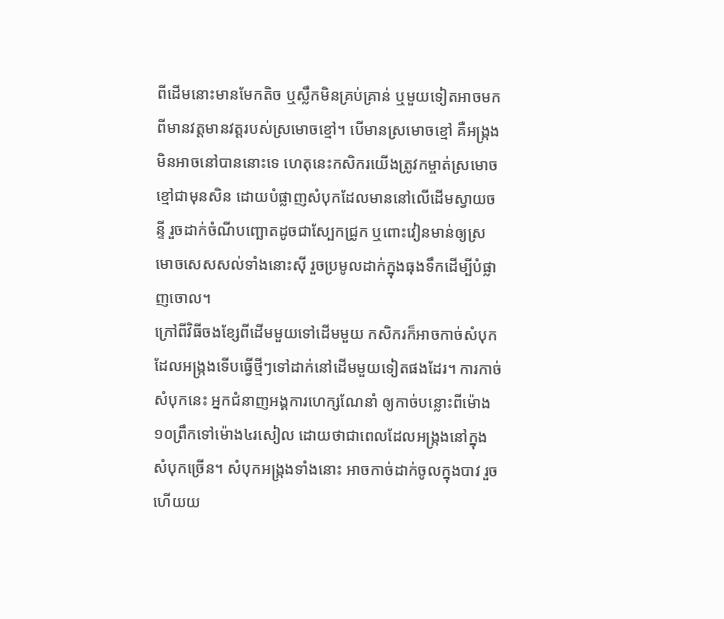ពីដើមនោះមានមែកតិច ឬស្លឹកមិនគ្រប់គ្រាន់ ឬមួយទៀតអាចមកពីមានវត្តមានវត្តរបស់ស្រមោចខ្មៅ។ បើមានស្រមោចខ្មៅ គឺអង្ក្រងមិនអាចនៅបាននោះទេ ហេតុនេះកសិករយើងត្រូវកម្ចាត់ស្រមោចខ្មៅជាមុនសិន ដោយបំផ្លាញសំបុកដែលមាននៅលើដើមស្វាយចន្ទី រួចដាក់ចំណីបញ្ឆោតដូចជាស្បែកជ្រូក ឬពោះវៀនមាន់ឲ្យស្រមោចសេសសល់ទាំងនោះស៊ី រួចប្រមូលដាក់ក្នុងធុងទឹកដើម្បីបំផ្លាញចោល។
ក្រៅពីវិធីចងខ្សែពីដើមមួយទៅដើមមួយ កសិករក៏អាចកាច់សំបុកដែលអង្ក្រងទើបធ្វើថ្មីៗទៅដាក់នៅដើមមួយទៀតផងដែរ។ ការកាច់សំបុកនេះ អ្នកជំនាញអង្គការហេក្សណែនាំ ឲ្យកាច់បន្លោះពីម៉ោង១០ព្រឹកទៅម៉ោង៤រសៀល ដោយថាជាពេលដែលអង្ក្រងនៅក្នុងសំបុកច្រើន។ សំបុកអង្ក្រងទាំងនោះ អាចកាច់ដាក់ចូលក្នុងបាវ រួចហើយយ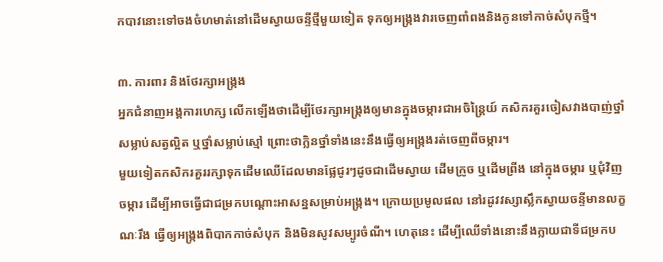កបាវនោះទៅចងចំហមាត់នៅដើមស្វាយចន្ទីថ្មីមួយទៀត ទុកឲ្យអង្ក្រងវារចេញពាំពងនិងកូនទៅកាច់សំបុកថ្មី។

៣. ការពារ និងថែរក្សាអង្ក្រង
អ្នកជំនាញអង្គការហេក្ស លើកឡើងថាដើម្បីថែរក្សាអង្ក្រងឲ្យមានក្នុងចម្ការជាអចិន្ត្រៃយ៍ កសិករគួរចៀសវាងបាញ់ថ្នាំសម្លាប់សត្វល្អិត ឬថ្នាំសម្លាប់ស្មៅ ព្រោះថាក្លិនថ្នាំទាំងនេះនឹងធ្វើឲ្យអង្ក្រងរត់ចេញពីចម្ការ។
មួយទៀតកសិករគួររក្សាទុកដើមឈើដែលមានផ្លែជូរៗដូចជាដើមស្វាយ ដើមក្រូច ឬដើមព្រីង នៅក្នុងចម្ការ ឬជុំវិញចម្ការ ដើម្បីអាចធ្វើជាជម្រកបណ្ដោះអាសន្នសម្រាប់អង្ក្រង។ ក្រោយប្រមូលផល នៅរដូវវស្សាស្លឹកស្វាយចន្ទីមានលក្ខណៈរឹង ធ្វើឲ្យអង្ក្រងពិបាកកាច់សំបុក និងមិនសូវសម្បូរចំណី។ ហេតុនេះ ដើម្បីឈើទាំងនោះនឹងក្លាយជាទីជម្រកប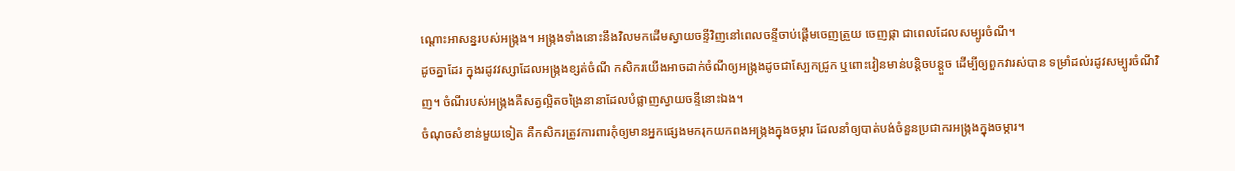ណ្ដោះអាសន្នរបស់អង្ក្រង។ អង្ក្រងទាំងនោះនឹងវិលមកដើមស្វាយចន្ទីវិញនៅពេលចន្ទីចាប់ផ្ដើមចេញត្រួយ ចេញផ្កា ជាពេលដែលសម្បូរចំណី។
ដូចគ្នាដែរ ក្នុងរដូវវស្សាដែលអង្ក្រងខ្សត់ចំណី កសិករយើងអាចដាក់ចំណីឲ្យអង្ក្រងដូចជាស្បែកជ្រូក ឬពោះវៀនមាន់បន្តិចបន្តួច ដើម្បីឲ្យពួកវារស់បាន ទម្រាំដល់រដូវសម្បូរចំណីវិញ។ ចំណីរបស់អង្ក្រងគឺសត្វល្អិតចង្រៃនានាដែលបំផ្លាញស្វាយចន្ទីនោះឯង។
ចំណុចសំខាន់មួយទៀត គឺកសិករត្រូវការពារកុំឲ្យមានអ្នកផ្សេងមករុកយកពងអង្ក្រងក្នុងចម្ការ ដែលនាំឲ្យបាត់បង់ចំនួនប្រជាករអង្ក្រងក្នុងចម្ការ។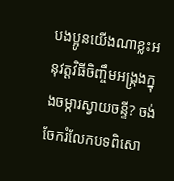បងប្អូនយើងណាខ្លះអនុវត្តវិធីចិញ្ចឹមអង្ក្រងក្នុងចម្ការស្វាយចន្ទី? ចង់ចែករំលែកបទពិសោ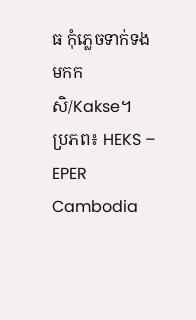ធ កុំភ្លេចទាក់ទងមកកសិ/Kakse។
ប្រភព៖ HEKS – EPER Cambodia